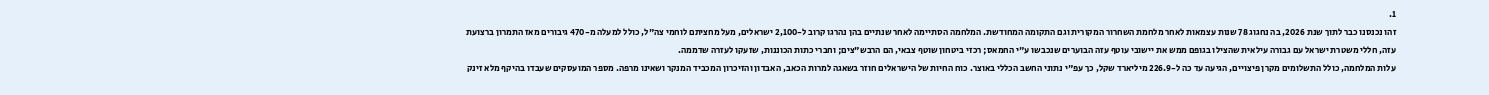1.
זהו נכנסנו כבר לתוך שנת 2026, בה נחגוג 78 שנות עצמאות לאחר מלחמת השחרור המקורית וגם התקומה המחודשת. המלחמה הסתיימה לאחר שנתיים בהן נהרגו קרוב ל-2,100 ישראלים, מעל מחציתם לוחמי צה"ל, כולל למעלה מ-470 גיבורים מאז התמרון ברצועת עזה, חללי משטרת ישראל עם גבורה עילאית שהצילו בגופם ממש את יישובי עוטף עזה הבוערים שנכבשו ע"י החמאס; רכזי ביטחון שוטף צבאי, הם הרבש"צים; וחברי כתות הכוננות, שזעקו לעזרה שדממה.
עלות המלחמה, כולל התשלומים מקרן פיצויים, הגיעה עד כה ל-226.9 מיליארד שקל, כך עפ"י נתוני החשב הכללי באוצר. כוח החיות של הישראלים חוזר בשאגה למרות הכאב, האבדון והזיכרון המכביד המנקר ושאינו מרפה. מספר המועסקים שעבדו בהיקף מלא זינק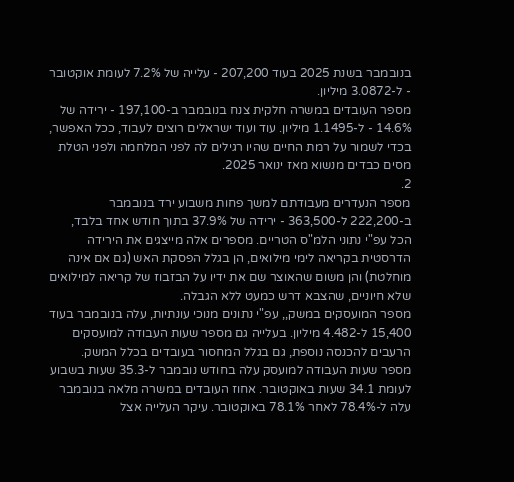בנובמבר בשנת 2025 בעוד 207,200 - עלייה של 7.2% לעומת אוקטובר - ל-3.0872 מיליון.
מספר העובדים במשרה חלקית צנח בנובמבר ב-197,100 - ירידה של 14.6% - ל-1.1495 מיליון. עוד ועוד ישראלים רוצים לעבוד, ככל האפשר, בכדי לשמור על רמת החיים שהיו רגילים לה לפני המלחמה ולפני הטלת מסים כבדים מנשוא מאז ינואר 2025.
2.
מספר הנעדרים מעבודתם למשך פחות משבוע ירד בנובמבר ב-222,200 ל-363,500 - ירידה של 37.9% בתוך חודש אחד בלבד, הכל עפ"י נתוני הלמ"ס הטריים. מספרים אלה מייצגים את הירידה הדרסטית בקריאה לימי מילואים, הן בגלל הפסקת האש (גם אם אינה מוחלטת) והן משום שהאוצר שם את ידיו על הבזבוז של קריאה למילואים שלא חיוניים, שהצבא דרש כמעט ללא הגבלה.
מספר המועסקים במשק,, עפ"י נתונים מנוכי עונתיות, עלה בנובמבר בעוד 15,400 ל-4.482 מיליון. בעלייה גם מספר שעות העבודה למועסקים הרעבים להכנסה נוספת, גם בגלל המחסור בעובדים בכלל המשק.
מספר שעות העבודה למועסק עלה בחודש נובמבר ל-35.3 שעות בשבוע לעומת 34.1 שעות באוקטובר. אחוז העובדים במשרה מלאה בנובמבר עלה ל-78.4% לאחר 78.1% באוקטובר. עיקר העלייה אצל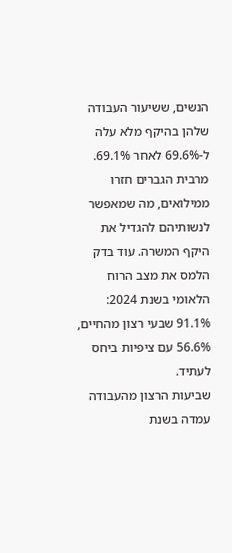הנשים, ששיעור העבודה שלהן בהיקף מלא עלה ל-69.6% לאחר 69.1%. מרבית הגברים חזרו ממילואים, מה שמאפשר לנשותיהם להגדיל את היקף המשרה. עוד בדק הלמס את מצב הרוח הלאומי בשנת 2024: 91.1% שבעי רצון מהחיים, 56.6% עם ציפיות ביחס לעתיד.
שביעות הרצון מהעבודה עמדה בשנת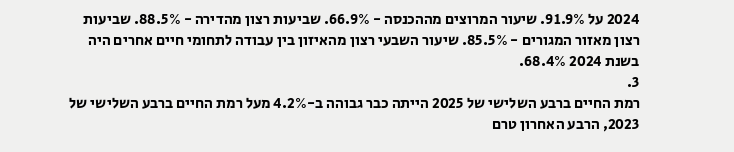2024 על 91.9%. שיעור המרוצים מההכנסה - 66.9%. שביעות רצון מהדירה - 88.5%. שביעות רצון מאזור המגורים - 85.5%. שיעור השבעי רצון מהאיזון בין עבודה לתחומי חיים אחרים היה בשנת 2024 68.4%.
3.
רמת החיים ברבע השלישי של 2025 הייתה כבר גבוהה ב-4.2% מעל רמת החיים ברבע השלישי של 2023, הרבע האחרון טרם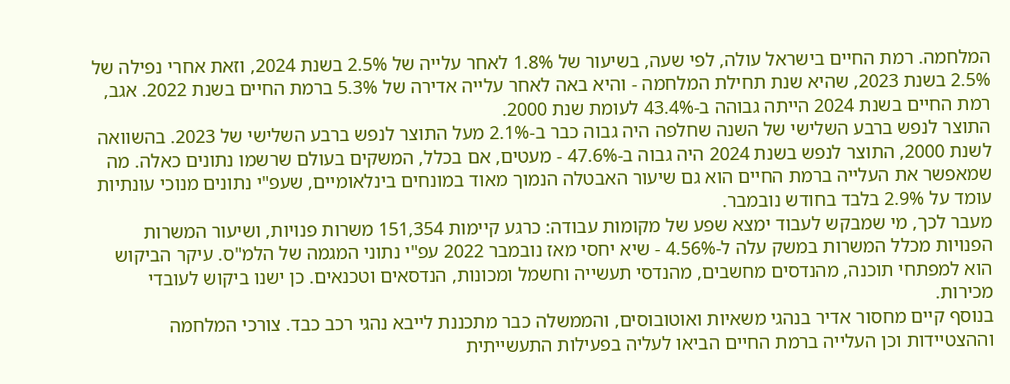המלחמה. רמת החיים בישראל עולה, לפי שעה, בשיעור של 1.8% לאחר עלייה של 2.5% בשנת 2024, וזאת אחרי נפילה של 2.5% בשנת 2023, שהיא שנת תחילת המלחמה - והיא באה לאחר עלייה אדירה של 5.3% ברמת החיים בשנת 2022. אגב, רמת החיים בשנת 2024 הייתה גבוהה ב-43.4% לעומת שנת 2000.
התוצר לנפש ברבע השלישי של השנה שחלפה היה גבוה כבר ב-2.1% מעל התוצר לנפש ברבע השלישי של 2023. בהשוואה לשנת 2000, התוצר לנפש בשנת 2024 היה גבוה ב-47.6% - מעטים, אם בכלל, המשקים בעולם שרשמו נתונים כאלה. מה שמאפשר את העלייה ברמת החיים הוא גם שיעור האבטלה הנמוך מאוד במונחים בינלאומיים, שעפ"י נתונים מנוכי עונתיות עומד על 2.9% בלבד בחודש נובמבר.
מעבר לכך, מי שמבקש לעבוד ימצא שפע של מקומות עבודה: כרגע קיימות 151,354 משרות פנויות, ושיעור המשרות הפנויות מכלל המשרות במשק עלה ל-4.56% - שיא יחסי מאז נובמבר 2022 עפ"י נתוני המגמה של הלמ"ס. עיקר הביקוש הוא למפתחי תוכנה, מהנדסים מחשבים, מהנדסי תעשייה וחשמל ומכונות, הנדסאים וטכנאים. כן ישנו ביקוש לעובדי מכירות.
בנוסף קיים מחסור אדיר בנהגי משאיות ואוטובוסים, והממשלה כבר מתכננת לייבא נהגי רכב כבד. צורכי המלחמה וההצטיידות וכן העלייה ברמת החיים הביאו לעליה בפעילות התעשייתית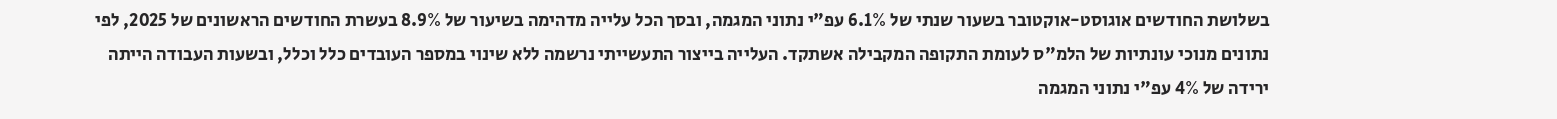בשלושת החודשים אוגוסט-אוקטובר בשעור שנתי של 6.1% עפ"י נתוני המגמה, ובסך הכל עלייה מדהימה בשיעור של 8.9% בעשרת החודשים הראשונים של 2025, לפי נתונים מנוכי עונתיות של הלמ"ס לעומת התקופה המקבילה אשתקד. העלייה בייצור התעשייתי נרשמה ללא שינוי במספר העובדים כלל וכלל, ובשעות העבודה הייתה ירידה של 4% עפ"י נתוני המגמה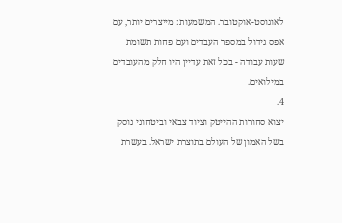לאוגוסט-אוקטובר. המשמעות: מייצרים יותר, עם אפס גידול במספר העבדים ועם פחות תשומת שעות עבודה - בכל זאת עדיין היו חלק מהעובדים במילואים.
4.
יצוא סחורות ההייטק וציוד צבאי וביטחוני נוסק בשל האמון של העולם בתוצרת ישראל. בעשרת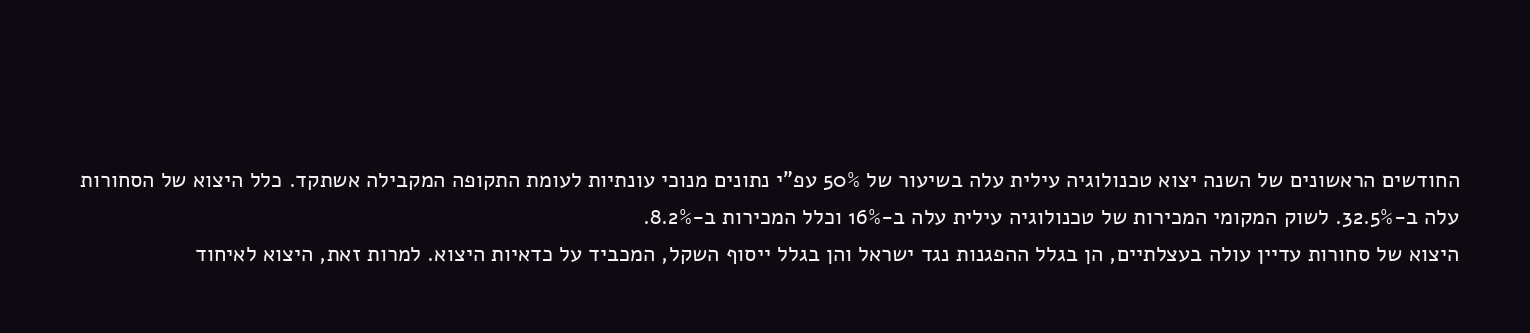החודשים הראשונים של השנה יצוא טכנולוגיה עילית עלה בשיעור של 50% עפ"י נתונים מנוכי עונתיות לעומת התקופה המקבילה אשתקד. כלל היצוא של הסחורות עלה ב-32.5%. לשוק המקומי המכירות של טכנולוגיה עילית עלה ב-16% וכלל המכירות ב-8.2%.
היצוא של סחורות עדיין עולה בעצלתיים, הן בגלל ההפגנות נגד ישראל והן בגלל ייסוף השקל, המכביד על כדאיות היצוא. למרות זאת, היצוא לאיחוד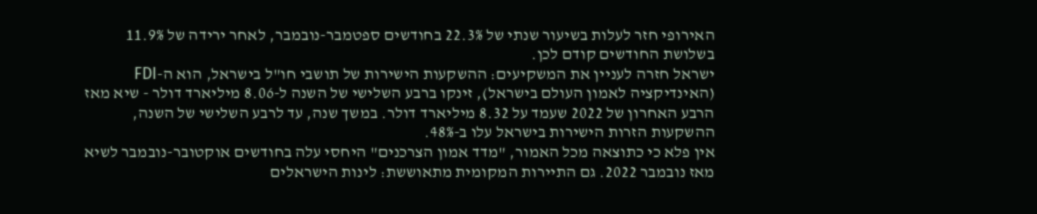האירופי חזר לעלות בשיעור שנתי של 22.3% בחודשים ספטמבר-נובמבר, לאחר ירידה של 11.9% בשלושת החודשים קודם לכן.
ישראל חזרה לעניין את המשקיעים: ההשקעות הישירות של תושבי חו"ל בישראל, הוא ה-FDI (האינדיקציה לאמון העולם בישראל), זינקו ברבע השלישי של השנה ל-8.06 מיליארד דולר - שיא מאז הרבע האחרון של 2022 שעמד על 8.32 מיליארד דולר. במשך שנה, עד לרבע השלישי של השנה, ההשקעות הזרות הישירות בישראל עלו ב-48%.
אין פלא כי כתוצאה מכל האמור, "מדד אמון הצרכנים" היחסי עלה בחודשים אוקטובר-נובמבר לשיא מאז נובמבר 2022. גם התיירות המקומית מתאוששת: לינות הישראלים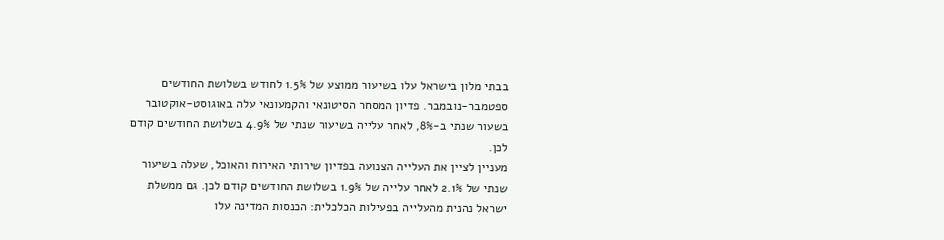בבתי מלון בישראל עלו בשיעור ממוצע של 1.5% לחודש בשלושת החודשים ספטמבר-נובמבר. פדיון המסחר הסיטונאי והקמעונאי עלה באוגוסט-אוקטובר בשעור שנתי ב-8%, לאחר עלייה בשיעור שנתי של 4.9% בשלושת החודשים קודם לכן.
מעניין לציין את העלייה הצנועה בפדיון שירותי האירוח והאוכל, שעלה בשיעור שנתי של 2.1% לאחר עלייה של 1.9% בשלושת החודשים קודם לכן. גם ממשלת ישראל נהנית מהעלייה בפעילות הכלכלית: הכנסות המדינה עלו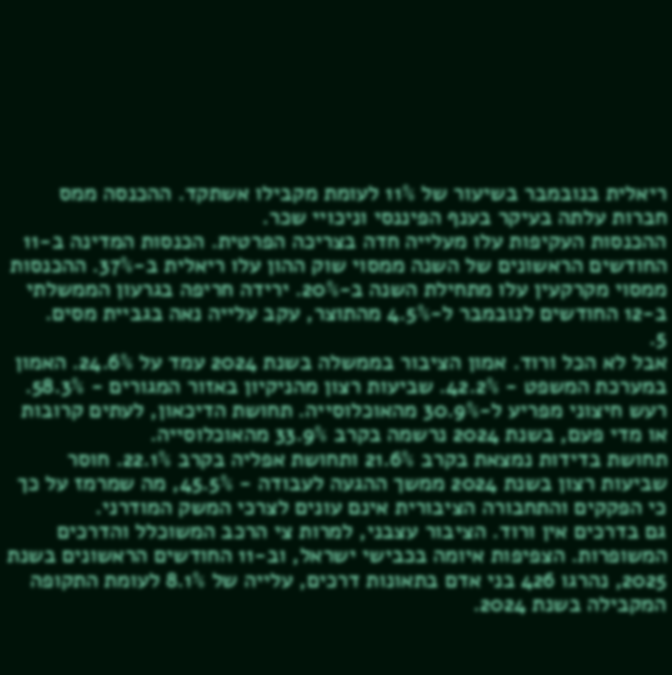ריאלית בנובמבר בשיעור של 11% לעומת מקבילו אשתקד. ההכנסה ממס חברות עלתה בעיקר בענף הפיננסי וניכויי שכר.
ההכנסות העקיפות עלו מעלייה חדה בצריכה הפרטית. הכנסות המדינה ב-11 החודשים הראשונים של השנה ממסוי שוק ההון עלו ריאלית ב-37%. ההכנסות ממסוי מקרקעין עלו מתחילת השנה ב-20%. ירידה חריפה בגרעון הממשלתי ב-12 החודשים לנובמבר ל-4.5% מהתוצר, עקב עלייה נאה בגביית מסים.
5.
אבל לא הכל ורוד. אמון הציבור בממשלה בשנת 2024 עמד על 24.6%. האמון במערכת המשפט - 42.2%. שביעות רצון מהניקיון באזור המגורים - 58.3%. רעש חיצוני מפריע ל-30.9% מהאוכלוסייה. תחושת הדיכאון, לעתים קרובות או מדי פעם, בשנת 2024 נרשמה בקרב 33.9% מהאוכלוסייה.
תחושת בדידות נמצאת בקרב 21.6% ותחושת אפליה בקרב 22.1%. חוסר שביעות רצון בשנת 2024 ממשך ההגעה לעבודה - 45.5%, מה שמרמז על כך כי הפקקים והתחבורה הציבורית אינם עונים לצרכי המשק המודרני.
גם בדרכים אין ורוד. הציבור עצבני, למרות צי הרכב המשוכלל והדרכים המשופרות. הצפיפות איומה בכבישי ישראל, וב-11 החודשים הראשונים בשנת 2025, נהרגו 426 בני אדם בתאונות דרכים, עלייה של 8.1% לעומת התקופה המקבילה בשנת 2024.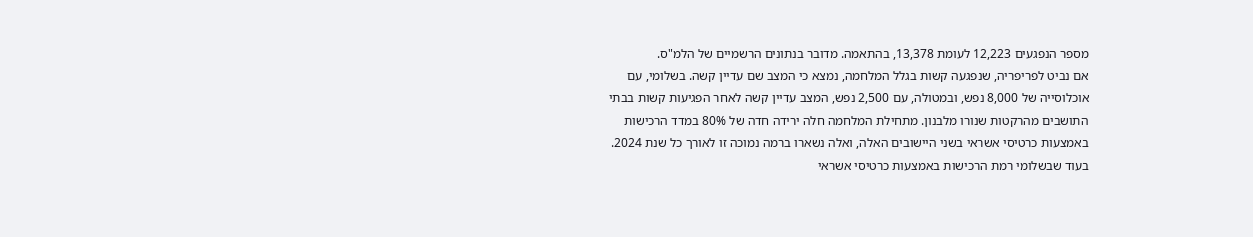מספר הנפגעים 12,223 לעומת 13,378, בהתאמה. מדובר בנתונים הרשמיים של הלמ"ס.
אם נביט לפריפריה, שנפגעה קשות בגלל המלחמה, נמצא כי המצב שם עדיין קשה. בשלומי, עם אוכלוסייה של 8,000 נפש, ובמטולה, עם 2,500 נפש, המצב עדיין קשה לאחר הפגיעות קשות בבתי התושבים מהרקטות שנורו מלבנון. מתחילת המלחמה חלה ירידה חדה של 80% במדד הרכישות באמצעות כרטיסי אשראי בשני היישובים האלה, ואלה נשארו ברמה נמוכה זו לאורך כל שנת 2024.
בעוד שבשלומי רמת הרכישות באמצעות כרטיסי אשראי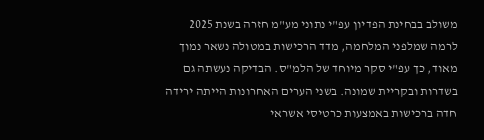משולב בבחינת הפדיון עפ"י נתוני מע"מ חזרה בשנת 2025 לרמה שמלפני המלחמה, מדד הרכישות במטולה נשאר נמוך מאוד, כך עפ"י סקר מיוחד של הלמ"ס. הבדיקה נעשתה גם בשדרות ובקריית שמונה. בשני הערים האחרונות הייתה ירידה חדה ברכישות באמצעות כרטיסי אשראי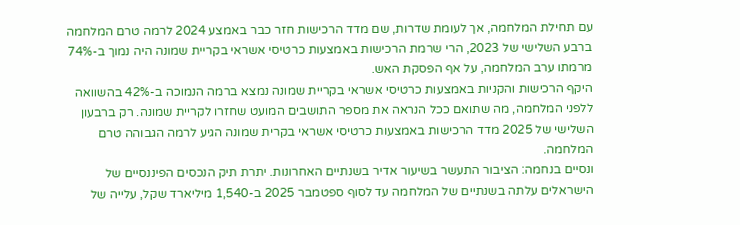עם תחילת המלחמה, אך לעומת שדרות, שם מדד הרכישות חזר כבר באמצע 2024 לרמה טרם המלחמה ברבע השלישי של 2023, הרי שרמת הרכישות באמצעות כרטיסי אשראי בקריית שמונה היה נמוך ב-74% מרמתו ערב המלחמה, על אף הפסקת האש.
היקף הרכישות והקניות באמצעות כרטיסי אשראי בקריית שמונה נמצא ברמה הנמוכה ב-42% בהשוואה ללפני המלחמה, מה שתואם ככל הנראה את מספר התושבים המועט שחזרו לקריית שמונה. רק ברבעון השלישי של 2025 מדד הרכישות באמצעות כרטיסי אשראי בקרית שמונה הגיע לרמה הגבוהה טרם המלחמה.
ונסיים בנחמה: הציבור התעשר בשיעור אדיר בשנתיים האחרונות. יתרת תיק הנכסים הפיננסיים של הישראלים עלתה בשנתיים של המלחמה עד לסוף ספטמבר 2025 ב-1,540 מיליארד שקל, עלייה של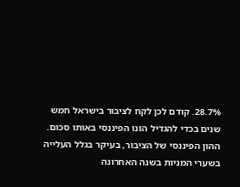28.7%. קודם לכן לקח לציבור בישראל חמש שנים בכדי להגדיל הונו הפיננסי באותו סכום. ההון הפיננסי של הציבור, בעיקר בגלל העלייה בשערי המניות בשנה האחרונה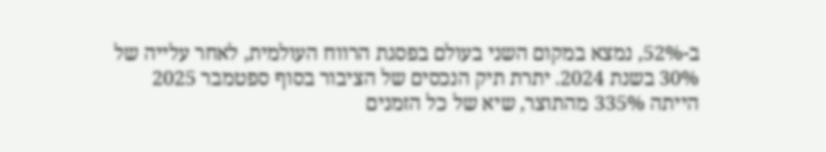ב-52%, נמצא במקום השני בעולם בפסגת הרווח העולמית, לאחר עלייה של 30% בשנת 2024. יתרת תיק הנכסים של הציבור בסוף ספטמבר 2025 הייתה 335% מהתוצר, שיא של כל הזמנים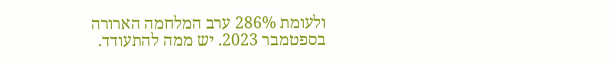ולעומת 286% ערב המלחמה הארורה בספטמבר 2023. יש ממה להתעודד.